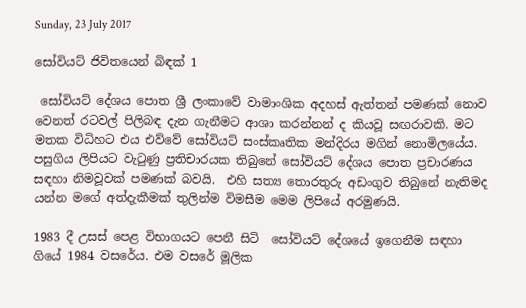Sunday, 23 July 2017

සෝවියට් ජිවිතයෙන් බිඳක් 1

 සෝවියට් දේශය පොත ශ්‍රී ලංකාවේ වාමාංශික අදහස් ඇත්තන් පමණක් නොව වෙනත් රටවල් පිලිබඳ දැන ගැනීමට ආශා කරන්නන් ද කියවූ සඟරාවකි. මට මතක විධිහට එය එව්වේ සෝවියට් සංස්කෘතික මන්දිරය මගින් නොමිලයේය. පසුගිය ලිපියට වැටුණු ප්‍රතිචාරයක තිබුනේ සෝවියට් දේශය පොත ප්‍රචාරණය සඳහා නිමවූවක් පමණක් බවයි.  එහි සත්‍ය තොරතුරු අඩංගුව තිබුනේ නැතිමද යන්න මගේ අත්දැකීමක් තුලින්ම විමසීම මෙම ලිපියේ අරමුණයි.

1983 දී උසස් පෙළ විභාගයට පෙනී සිටි  සෝවියට් දේශයේ ඉගෙනීම සඳහා ගියේ 1984 වසරේය. එම වසරේ මූලික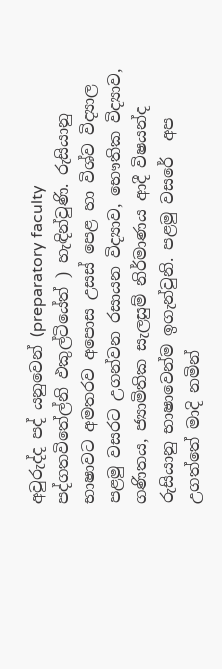අවුරුද්ද පද් යනුවෙන් (preparatory faculty පද්ගතවිතේල්නි ඵකුල්ටියේත් ) හැඳින්වුණි. රුසියානු භාෂාවට අමතරව අපොස උසස් පෙළ හා විශ්ව විද්‍යාල පළමු වසරට උගන්වන රසායන විද්‍යාව, භෞතික විද්‍යාව, ගණිතය, ජ්‍යාමිතික සැලසුම් නිර්මාණය ආදී විෂයන්ද රුසියානු භාෂාවෙන්ම ඉගැන්වුනි. පළමු වසරේ  අප උගත්තේ මාදි නමින්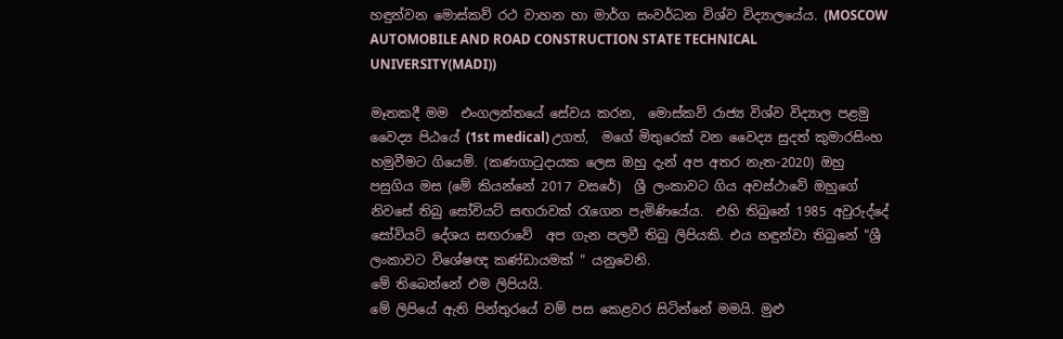හඳුන්වන මොස්කව් රථ වාහන හා මාර්ග සංවර්ධන විශ්ව විද්‍යාලයේය. (MOSCOW AUTOMOBILE AND ROAD CONSTRUCTION STATE TECHNICAL UNIVERSITY(MADI))

මෑතකදී මම  එංගලන්තයේ සේවය කරන,  මොස්කව් රාජ්‍ය විශ්ව විද්‍යාල පළමු වෛද්‍ය පිඨයේ (1st medical) උගත්,  මගේ මිතුරෙක් වන වෛද්‍ය සුදත් කුමාරසිංහ හමුවීමට ගියෙමි. (කණගාටුදායක ලෙස ඔහු දැන් අප අතර නැත-2020) ඔහු  පසුගිය මස (මේ කියන්නේ 2017 වසරේ)  ශ්‍රී ලංකාවට ගිය අවස්ථාවේ ඔහුගේ නිවසේ තිබු සෝවියට් සඟරාවක් රැගෙන පැමිණියේය.  එහි තිබුනේ 1985 අවුරුද්දේ සෝවියට් දේශය සඟරාවේ  අප ගැන පලවී තිබු ලිපියකි. එය හඳුන්වා තිබුනේ "ශ්‍රී ලංකාවට විශේෂඥ කණ්ඩායමක් " යනුවෙනි.
මේ තිබෙන්නේ එම ලිපියයි.
මේ ලිපියේ ඇති පින්තුරයේ වම් පස කෙළවර සිටින්නේ මමයි. මුළු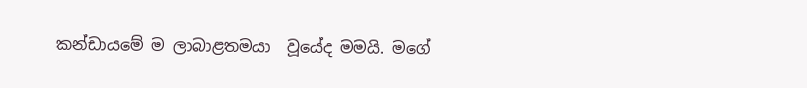කන්ඩායමේ ම ලාබාළතමයා  වූයේද මමයි. මගේ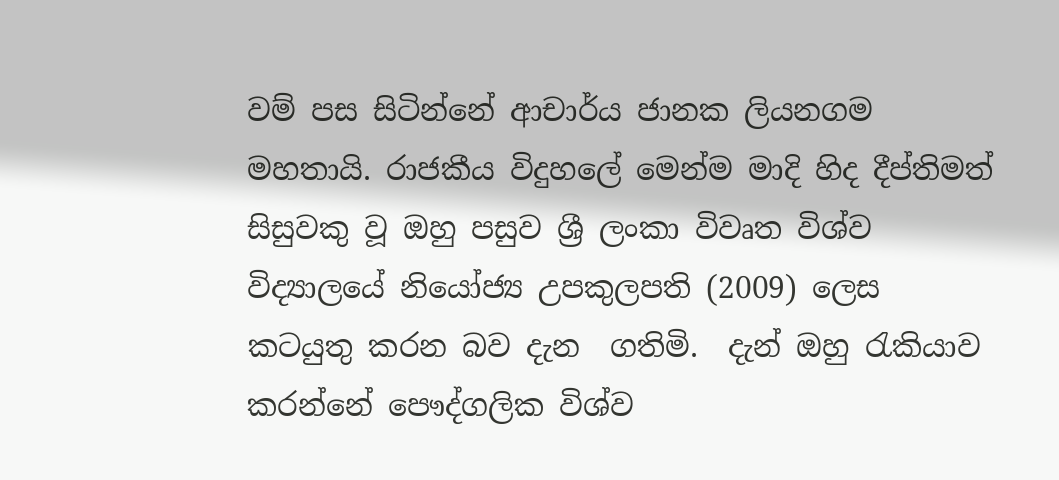වම් පස සිටින්නේ ආචාර්ය ජානක ලියනගම මහතායි. රාජකීය විදුහලේ මෙන්ම මාදි හිද දීප්තිමත් සිසුවකු වූ ඔහු පසුව ශ්‍රී ලංකා විවෘත විශ්ව විද්‍යාලයේ නියෝජ්‍ය උපකුලපති (2009) ලෙස කටයුතු කරන බව දැන  ගතිමි.  දැන් ඔහු රැකියාව කරන්නේ පෞද්ගලික විශ්ව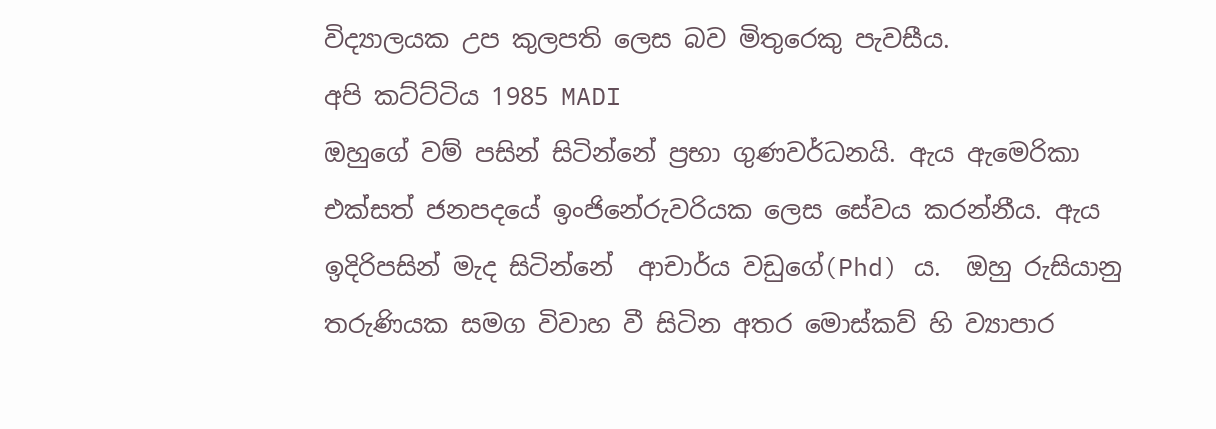විද්‍යාලයක උප කුලපති ලෙස බව මිතුරෙකු පැවසීය.
අපි කට්ට්ටිය 1985 MADI
ඔහුගේ වම් පසින් සිටින්නේ ප්‍රභා ගුණවර්ධනයි. ඇය ඇමෙරිකා  එක්සත් ජනපදයේ ඉංජිනේරුවරියක ලෙස සේවය කරන්නීය. ඇය ඉදිරිපසින් මැද සිටින්නේ  ආචාර්ය වඩුගේ(Phd) ය.  ඔහු රුසියානු තරුණියක සමග විවාහ වී සිටින අතර මොස්කව් හි ව්‍යාපාර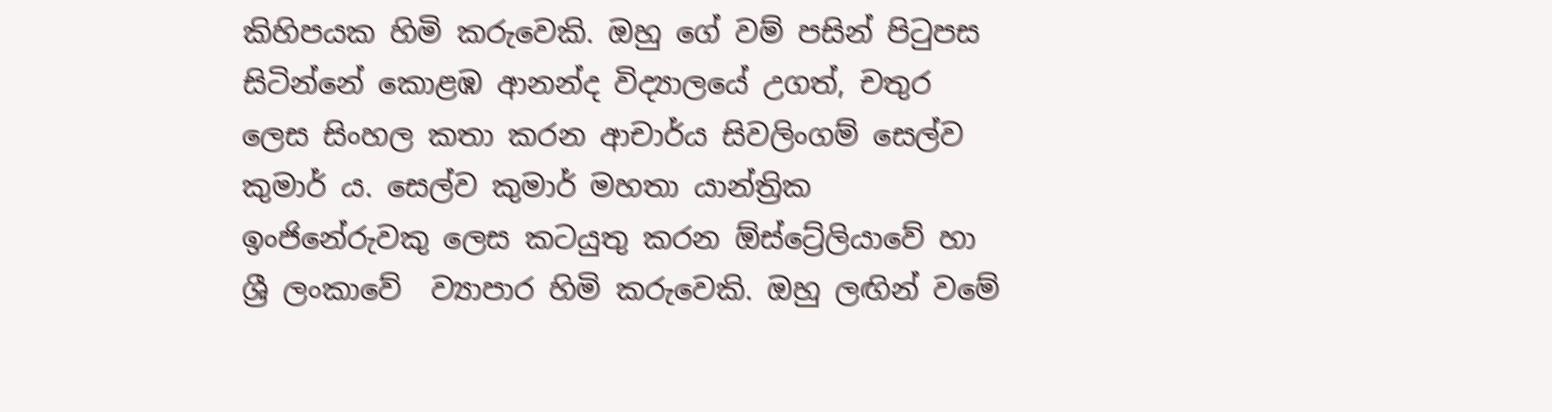කිහිපයක හිමි කරුවෙකි. ඔහු ගේ වම් පසින් පිටුපස සිටින්නේ කොළඹ ආනන්ද විද්‍යාලයේ උගත්, චතුර ලෙස සිංහල කතා කරන ආචාර්ය සිවලිංගම් සෙල්ව කුමාර් ය. සෙල්ව කුමාර් මහතා යාන්ත්‍රික ඉංජිනේරුවකු ලෙස කටයුතු කරන ඕස්ට්‍රේලියාවේ හා ශ්‍රී ලංකාවේ  ව්‍යාපාර හිමි කරුවෙකි. ඔහු ලඟින් වමේ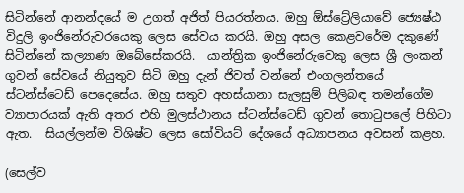සිටින්නේ ආනන්දයේ ම උගත් අජිත් පියරත්නය. ඔහු ඕස්ට්‍රේලියාවේ ජ්‍යෙෂ්ඨ විදුලි ඉංජිනේරුවරයෙකු ලෙස සේවය කරයි. ඔහු අසල කෙළවරේම දකුණේ සිටින්නේ කල්‍යාණ ඔබේසේකරයි.  යාන්ත්‍රික ඉංජිනේරුවෙකු ලෙස ශ්‍රී ලංකන් ගුවන් සේවයේ නියුතුව සිටි ඔහු දැන් ජිවත් වන්නේ එංගලන්තයේ ස්ටන්ස්ටෙඩ් පෙදෙසේය. ඔහු සතුව අහස්යානා සැලසුම් පිලිබඳ තමන්ගේම ව්‍යාපාරයක් ඇති අතර එහි මුලස්ථානය ස්ටන්ස්ටෙඩ් ගුවන් තොටුපලේ පිහිටා ඇත.  සියල්ලන්ම විශිෂ්ට ලෙස සෝවියට් දේශයේ අධ්‍යාපනය අවසන් කළහ.

(සෙල්ව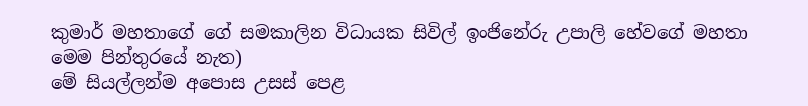කුමාර් මහතාගේ ගේ සමකාලින විධායක සිවිල් ඉංජිනේරු උපාලි හේවගේ මහතා මෙම පින්තුරයේ නැත)
මේ සියල්ලන්ම අපොස උසස් පෙළ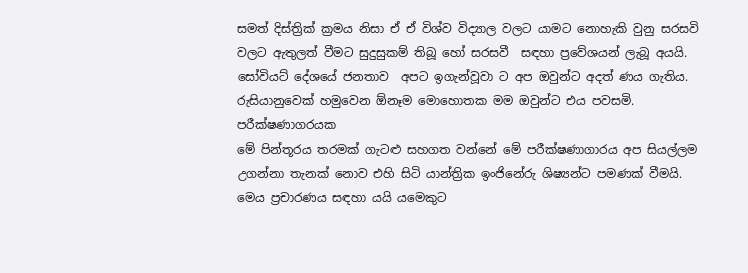සමත් දිස්ත්‍රික් ක්‍රමය නිසා ඒ ඒ විශ්ව විද්‍යාල වලට යාමට නොහැකි වුනු සරසවි වලට ඇතුලත් වීමට සුදුසුකම් තිබූ හෝ සරසවී  සඳහා ප්‍රවේශයන් ලැබූ අයයි. සෝවියට් දේශයේ ජනතාව  අපට ඉගැන්වූවා ට අප ඔවුන්ට අදත් ණය ගැතිය. රුසියානුවෙක් හමුවෙන ඕනෑම මොහොතක මම ඔවුන්ට එය පවසමි.
පරීක්ෂණාගරයක
මේ පින්තූරය තරමක් ගැටළු සහගත වන්නේ මේ පරීක්ෂණාගාරය අප සියල්ලම උගන්නා තැනක් නොව එහි සිටි යාන්ත්‍රික ඉංජිනේරු ශිෂ්‍යන්ට පමණක් වීමයි. මෙය ප්‍රචාරණය සඳහා යයි යමෙකුට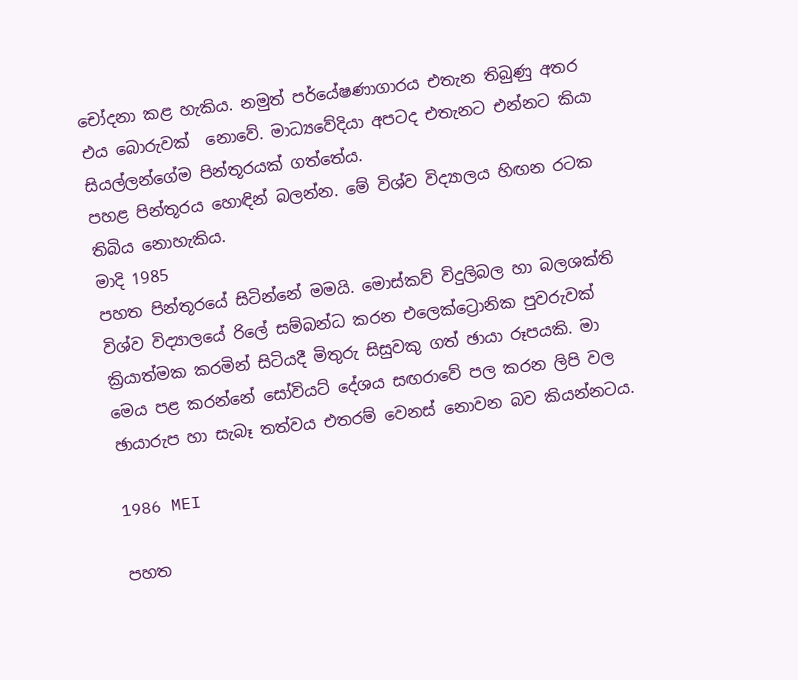චෝදනා කළ හැකිය. නමුත් පර්යේෂණාගාරය එතැන තිබුණු අතර එය බොරුවක්  නොවේ. මාධ්‍යවේදියා අපටද එතැනට එන්නට කියා සියල්ලන්ගේම පින්තූරයක් ගත්තේය.
පහළ පින්තූරය හොඳින් බලන්න. මේ විශ්ව විද්‍යාලය හිඟන රටක තිබිය නොහැකිය.
මාදි 1985
පහත පින්තූරයේ සිටින්නේ මමයි. මොස්කව් විදුලිබල හා බලශක්ති විශ්ව විද්‍යාලයේ රිලේ සම්බන්ධ කරන එලෙක්ට්‍රොනික පුවරුවක් ක්‍රියාත්මක කරමින් සිටියදී මිතුරු සිසුවකු ගත් ඡායා රූපයකි. මා මෙය පළ කරන්නේ සෝවියට් දේශය සඟරාවේ පල කරන ලිපි වල ඡායාරුප හා සැබෑ තත්වය එතරම් වෙනස් නොවන බව කියන්නටය.

1986 MEI

පහත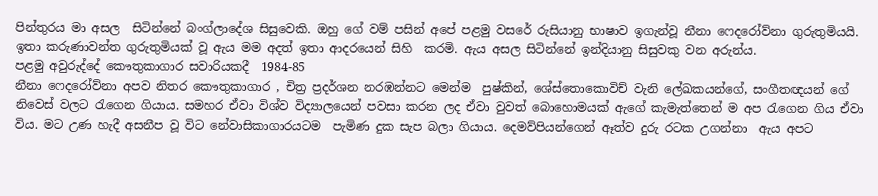පින්තුරය මා අසල  සිටින්නේ බංග්ලාදේශ සිසුවෙකි. ඔහු ගේ වම් පසින් අපේ පළමු වසරේ රුසියානු භාෂාව ඉගැන්වූ නීනා ෆෙදරෝව්නා ගුරුතුමියයි. ඉතා කරුණාවන්ත ගුරුතුමියක් වූ ඇය මම අදත් ඉතා ආදරයෙන් සිහි  කරමි. ඇය අසල සිටින්නේ ඉන්දියානු සිසුවකු වන අරුන්ය.
පළමු අවුරුද්දේ කෞතුකාගාර සවාරියකදී  1984-85
නීනා ෆෙදරෝව්නා අපව නිතර කෞතුකාගාර , චිත්‍ර ප්‍රදර්ශන නරඹන්නට මෙන්ම  පුෂ්කින්, ශේස්තොකොවිච් වැනි ලේඛකයන්ගේ, සංගීතඥයන් ගේ නිවෙස් වලට රැගෙන ගියාය. සමහර ඒවා විශ්ව විද්‍යාලයෙන් පවසා කරන ලද ඒවා වුවත් බොහොමයක් ඇගේ කැමැත්තෙන් ම අප රැගෙන ගිය ඒවා විය. මට උණ හැදී අසනීප වූ විට නේවාසිකාගාරයටම  පැමිණ දුක සැප බලා ගියාය. දෙමව්පියන්ගෙන් ඈත්ව දුරු රටක උගන්නා  ඇය අපට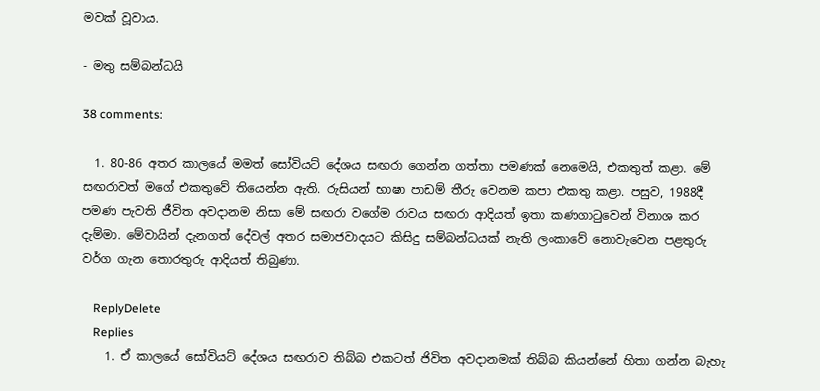මවක් වූවාය.

- මතු සම්බන්ධයි

38 comments:

  1. 80-86 අතර කාලයේ මමත් සෝවියට් දේශය සඟරා ගෙන්න ගත්තා පමණක් නෙමෙයි, එකතුත් කළා. මේ සඟරාවත් මගේ එකතුවේ තියෙන්න ඇති. රුසියන් භාෂා පාඩම් තීරු වෙනම කපා එකතු කළා. පසුව, 1988දී පමණ පැවති ජීවිත අවදානම නිසා මේ සඟරා වගේම රාවය සඟරා ආදියත් ඉතා කණගාටුවෙන් විනාශ කර දැම්මා. මේවායින් දැනගත් දේවල් අතර සමාජවාදයට කිසිදු සම්බන්ධයක් නැති ලංකාවේ නොවැවෙන පළතුරු වර්ග ගැන තොරතුරු ආදියත් තිබුණා.

    ReplyDelete
    Replies
    1. ඒ කාලයේ සෝවියට් දේශය සඟරාව තිබ්බ එකටත් ජිවිත අවදානමක් තිබ්බ කියන්නේ හිතා ගන්න බැහැ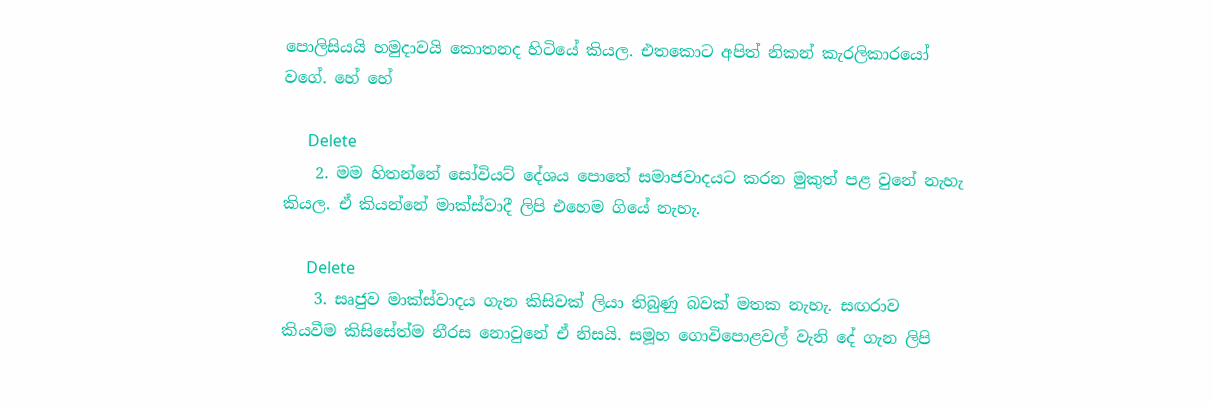පොලිසියයි හමුදාවයි කොතනද හිටියේ කියල. එතකොට අපිත් නිකන් කැරලිකාරයෝ වගේ. හේ හේ

      Delete
    2. මම හිතන්නේ සෝවියට් දේශය පොතේ සමාජවාදයට කරන මුකුත් පළ වුනේ නැහැ කියල. ඒ කියන්නේ මාක්ස්වාදී ලිපි එහෙම ගියේ නැහැ.

      Delete
    3. සෘජුව මාක්ස්වාදය ගැන කිසිවක් ලියා තිබුණු බවක් මතක නැහැ. සඟරාව කියවීම කිසිසේත්ම නීරස නොවුනේ ඒ නිසයි. සමූහ ගොවිපොළවල් වැනි දේ ගැන ලිපි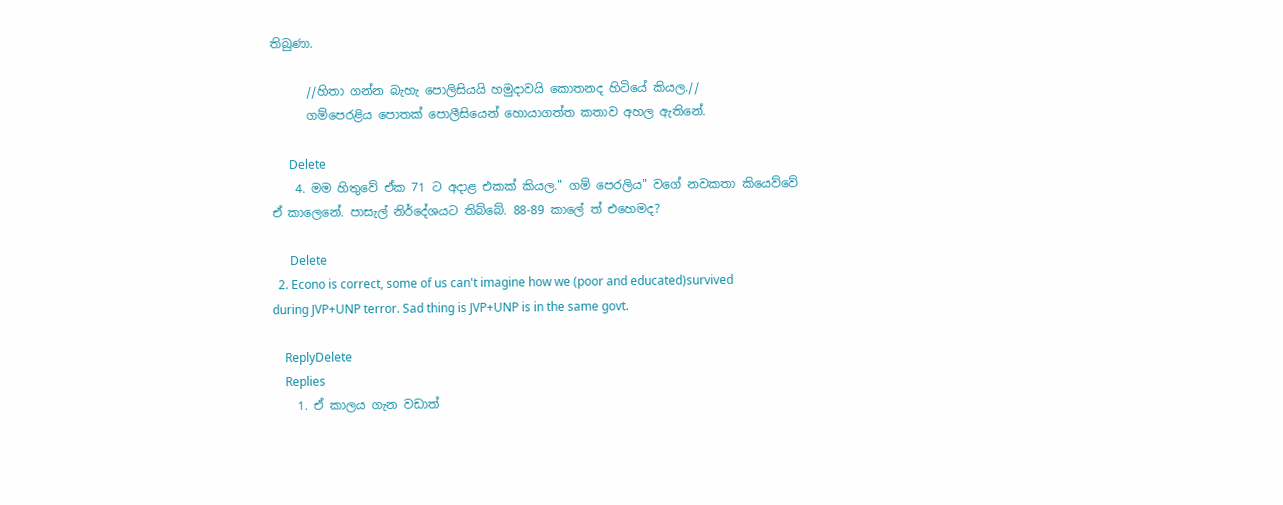තිබුණා.

      //හිතා ගන්න බැහැ පොලිසියයි හමුදාවයි කොතනද හිටියේ කියල.//
      ගම්පෙරළිය පොතක් පොලීසියෙන් හොයාගත්ත කතාව අහල ඇතිනේ.

      Delete
    4. මම හිතුවේ ඒක 71 ට අදාළ එකක් කියල." ගම් පෙරලිය" වගේ නවකතා කියෙව්වේ ඒ කාලෙනේ. පාසැල් නිර්දේශයට තිබ්බේ. 88-89 කාලේ ත් එහෙමද?

      Delete
  2. Econo is correct, some of us can't imagine how we (poor and educated)survived during JVP+UNP terror. Sad thing is JVP+UNP is in the same govt.

    ReplyDelete
    Replies
    1. ඒ කාලය ගැන වඩාත්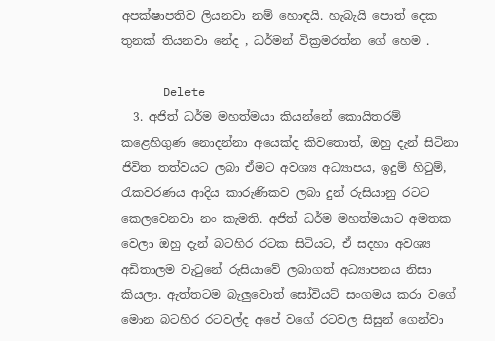අපක්ෂාපතිව ලියනවා නම් හොඳයි. හැබැයි පොත් දෙක තුනක් තියනවා නේද , ධර්මන් වික්‍රමරත්න ගේ හෙම .

      Delete
  3. අජිත් ධර්ම මහත්මයා කියන්නේ කොයිතරම් කළෙහිගුණ නොදන්නා අයෙක්ද කිවතොත්, ඔහු දැන් සිටිනා ජිවිත තත්වයට ලබා ඒමට අවශ්‍ය අධ්‍යාපය, ඉදුම් හිටුම්, රැකවරණය ආදිය කාරුණිකව ලබා දුන් රුසියානු රටට කෙලවෙනවා නං කැමති. අජිත් ධර්ම මහත්මයාට අමතක වෙලා ඔහු දැන් බටහිර රටක සිටියට, ඒ සදහා අවශ්‍ය අඩිතාලම වැටුනේ රුසියාවේ ලබාගත් අධ්‍යාපනය නිසා කියලා. ඇත්තටම බැලුවොත් සෝවියට් සංගමය කරා වගේ මොන බටහිර රටවල්ද අපේ වගේ රටවල සිසුන් ගෙන්වා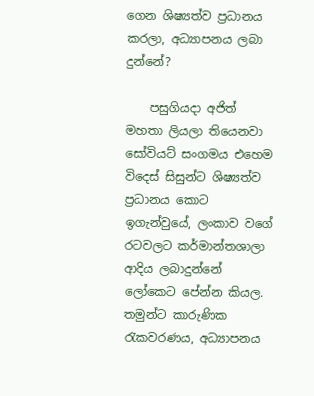ගෙන ශිෂ්‍යත්ව ප්‍රධානය කරලා, අධ්‍යාපනය ලබා දුන්නේ?

    පසුගියදා අජිත් මහතා ලියලා තියෙනවා සෝවියට් සංගමය එහෙම විදෙස් සිසුන්ට ශිෂ්‍යත්ව ප්‍රධානය කොට ඉගැන්වුයේ, ලංකාව වගේ රටවලට කර්මාන්තශාලා ආදිය ලබාදුන්නේ ලෝකෙට පේන්න කියල. තමුන්ට කාරුණික රැකවරණය, අධ්‍යාපනය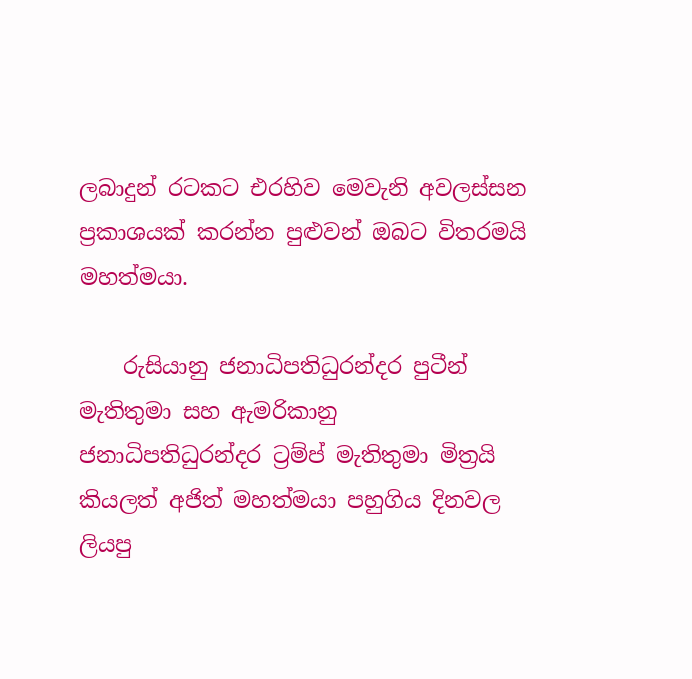ලබාදුන් රටකට එරහිව මෙවැනි අවලස්සන ප්‍රකාශයක් කරන්න පුළුවන් ඔබට විතරමයි මහත්මයා.

    රුසියානු ජනාධිපතිධුරන්දර පුටීන් මැතිතුමා සහ ඇමරිකානු ජනාධිපතිධුරන්දර ට්‍රම්ප් මැතිතුමා මිත්‍රයි කියලත් අජිත් මහත්මයා පහුගිය දිනවල ලියපු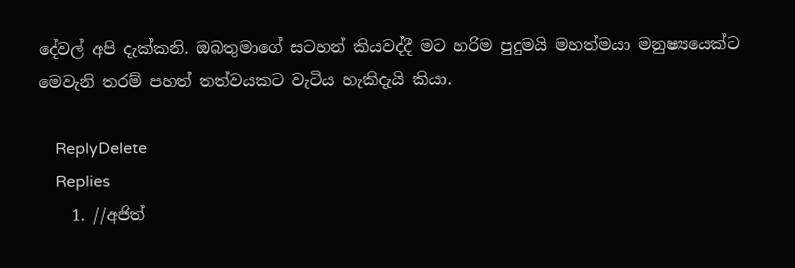දේවල් අපි දැක්කනි. ඔබතුමාගේ සටහන් කියවද්දී මට හරිම පුදුමයි මහත්මයා මනුෂ්‍යයෙක්ට මෙවැනි තරම් පහත් තත්වයකට වැටිය හැකිදැයි කියා.

    ReplyDelete
    Replies
    1. //අජිත්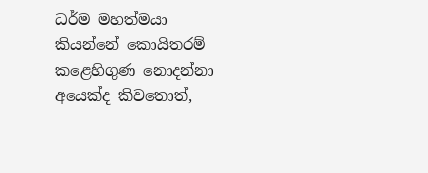ධර්ම මහත්මයා කියන්නේ කොයිතරම් කළෙහිගුණ නොදන්නා අයෙක්ද කිවතොත්,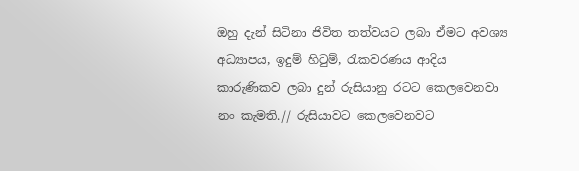ඔහු දැන් සිටිනා ජිවිත තත්වයට ලබා ඒමට අවශ්‍ය අධ්‍යාපය, ඉදුම් හිටුම්, රැකවරණය ආදිය කාරුණිකව ලබා දුන් රුසියානු රටට කෙලවෙනවා නං කැමති.// රුසියාවට කෙලවෙනවට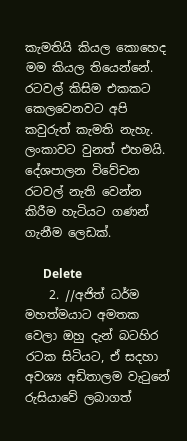කැමතියි කියල කොහෙද මම කියල තියෙන්නේ. රටවල් කිසිම එකකට කෙලවෙනවට අපි කවුරුත් කැමති නැහැ. ලංකාවට වුනත් එහමයි. දේශපාලන විවේචන රටවල් නැති වෙන්න කිරීම හැටියට ගණන් ගැනීම ලෙඩක්.

      Delete
    2. //අජිත් ධර්ම මහත්මයාට අමතක වෙලා ඔහු දැන් බටහිර රටක සිටියට, ඒ සදහා අවශ්‍ය අඩිතාලම වැටුනේ රුසියාවේ ලබාගත්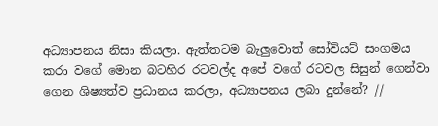අධ්‍යාපනය නිසා කියලා. ඇත්තටම බැලුවොත් සෝවියට් සංගමය කරා වගේ මොන බටහිර රටවල්ද අපේ වගේ රටවල සිසුන් ගෙන්වා ගෙන ශිෂ්‍යත්ව ප්‍රධානය කරලා, අධ්‍යාපනය ලබා දුන්නේ? //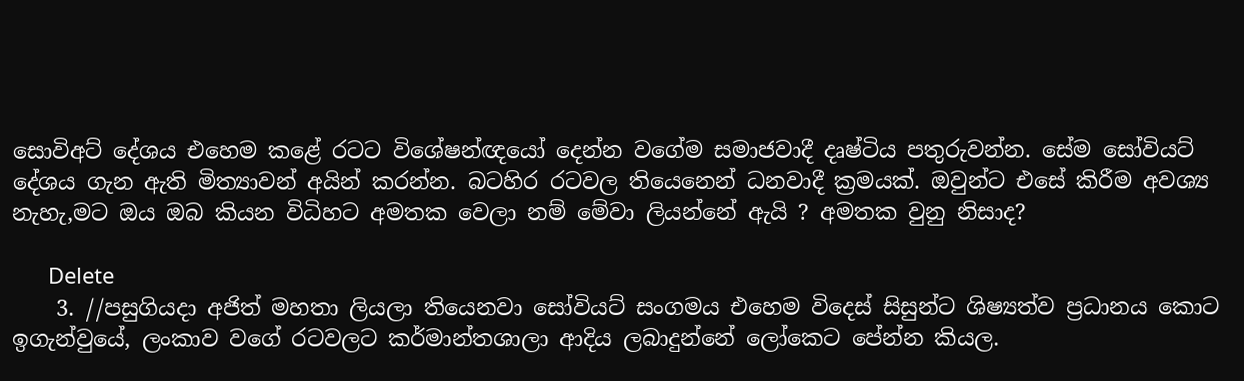සොවිඅට් දේශය එහෙම කළේ රටට විශේෂන්ඥයෝ දෙන්න වගේම සමාජවාදී දෘෂ්ටිය පතුරුවන්න. සේම සෝවියට් දේශය ගැන ඇති මිත්‍යාවන් අයින් කරන්න. බටහිර රටවල තියෙනෙන් ධනවාදී ක්‍රමයක්. ඔවුන්ට එසේ කිරීම අවශ්‍ය නැහැ,මට ඔය ඔබ කියන විධිහට අමතක වෙලා නම් මේවා ලියන්නේ ඇයි ? අමතක වුනු නිසාද?

      Delete
    3. //පසුගියදා අජිත් මහතා ලියලා තියෙනවා සෝවියට් සංගමය එහෙම විදෙස් සිසුන්ට ශිෂ්‍යත්ව ප්‍රධානය කොට ඉගැන්වුයේ, ලංකාව වගේ රටවලට කර්මාන්තශාලා ආදිය ලබාදුන්නේ ලෝකෙට පේන්න කියල.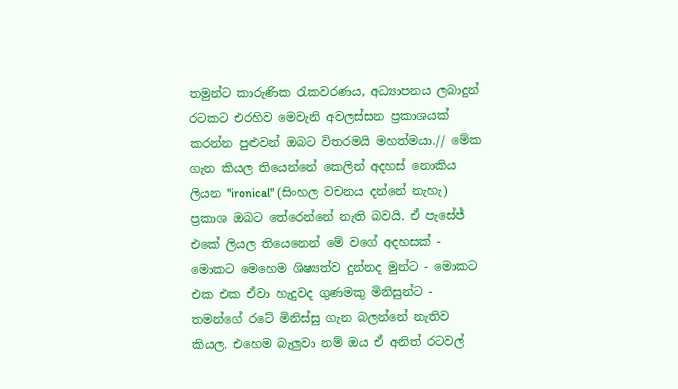තමුන්ට කාරුණික රැකවරණය, අධ්‍යාපනය ලබාදුන් රටකට එරහිව මෙවැනි අවලස්සන ප්‍රකාශයක් කරන්න පුළුවන් ඔබට විතරමයි මහත්මයා.// මේක ගැන කියල තියෙන්නේ කෙලින් අදහස් නොකිය ලියන "ironical" (සිංහල වචනය දන්නේ නැහැ) ප්‍රකාශ ඔබට තේරෙන්නේ නැති බවයි. ඒ පැසේජ් එකේ ලියල තියෙනෙන් මේ වගේ අදහසක් - මොකට මෙහෙම ශිෂ්‍යත්ව දුන්නද මුන්ට - මොකට එක එක ඒවා හැදුවද ගුණමකු මිනිසුන්ට - තමන්ගේ රටේ මිනිස්සු ගැන බලන්නේ නැතිව කියල. එහෙම බැලුවා නම් ඔය ඒ අනිත් රටවල්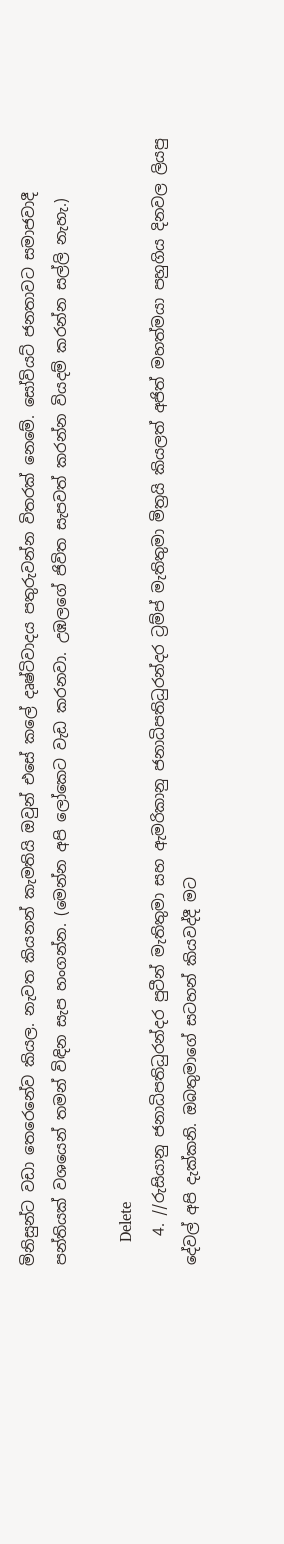මිනිසුන්ට වඩා තෙරෙනේව කියල. නැවත කියනන් කැමතියි ඔවුන් එසේ කලේ දෘෂ්ටිවාදය පතුරුවන්න විතරක් නෙමේ. සෝවියට් ජනතාවට සමාජවාදී පන්තියක් වශයෙන් තමන් විඳින සැප හංගන්න. (මෙන්න අපි ලෝකෙට වැඩ කරනවා. උඹලගේ ජිවිත සැපවත් කරන්න වියදම් කරන්න සල්ලි නැහැ.)

      Delete
    4. //රුසියානු ජනාධිපතිධුරන්දර පුටීන් මැතිතුමා සහ ඇමරිකානු ජනාධිපතිධුරන්දර ට්‍රම්ප් මැතිතුමා මිත්‍රයි කියලත් අජිත් මහත්මයා පහුගිය දිනවල ලියපු දේවල් අපි දැක්කනි. ඔබතුමාගේ සටහන් කියවද්දී මට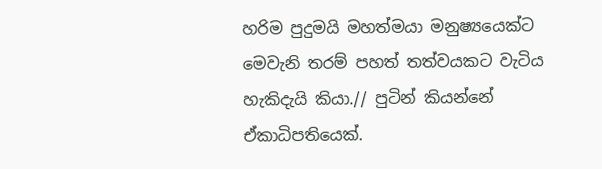හරිම පුදුමයි මහත්මයා මනුෂ්‍යයෙක්ට මෙවැනි තරම් පහත් තත්වයකට වැටිය හැකිදැයි කියා.// පුටින් කියන්නේ ඒකාධිපතියෙක්.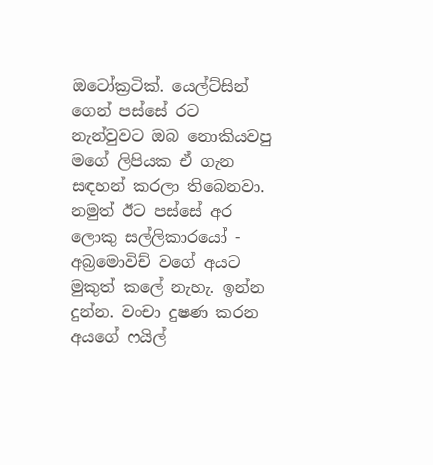ඔටෝක්‍රටික්. යෙල්ට්සින් ගෙන් පස්සේ රට නැන්වුවට ඔබ නොකියවපු මගේ ලිපියක ඒ ගැන සඳහන් කරලා තිබෙනවා. නමුත් ඊට පස්සේ අර ලොකු සල්ලිකාරයෝ - අබ්‍රමොවිච් වගේ අයට මුකුත් කලේ නැහැ. ඉන්න දුන්න. වංචා දුෂණ කරන අයගේ ෆයිල්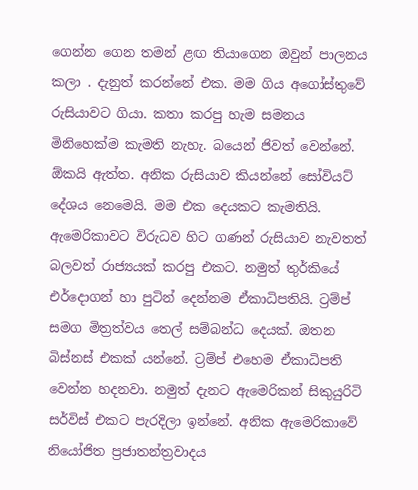ගෙන්න ගෙන තමන් ළඟ තියාගෙන ඔවුන් පාලනය කලා . දැනුත් කරන්නේ එක. මම ගිය අගෝස්තුවේ රුසියාවට ගියා. කතා කරපු හැම සමනය මිනිහෙක්ම කැමති නැහැ. බයෙන් ජිවත් වෙන්නේ. ඕකයි ඇත්ත. අනික රුසියාව කියන්නේ සෝවියට් දේශය නෙමෙයි. මම එක දෙයකට කැමතියි. ඇමෙරිකාවට විරුධව හිට ගණන් රුසියාව නැවතත් බලවත් රාජ්‍යයක් කරපු එකට. නමුත් තුර්කියේ එර්දොගන් හා පුටින් දෙන්නම ඒකාධිපතියි. ට්‍රම්ප් සමග මිත්‍රත්වය තෙල් සම්බන්ධ දෙයක්. ඔතන බිස්නස් එකක් යන්නේ. ට්‍රම්ප් එහෙම ඒකාධිපති වෙන්න හදනවා. නමුත් දැනට ඇමෙරිකන් සිකුයුරිටි සර්විස් එකට පැරදිලා ඉන්නේ. අනික ඇමෙරිකාවේ නියෝජිත ප්‍රජාතන්ත්‍රවාදය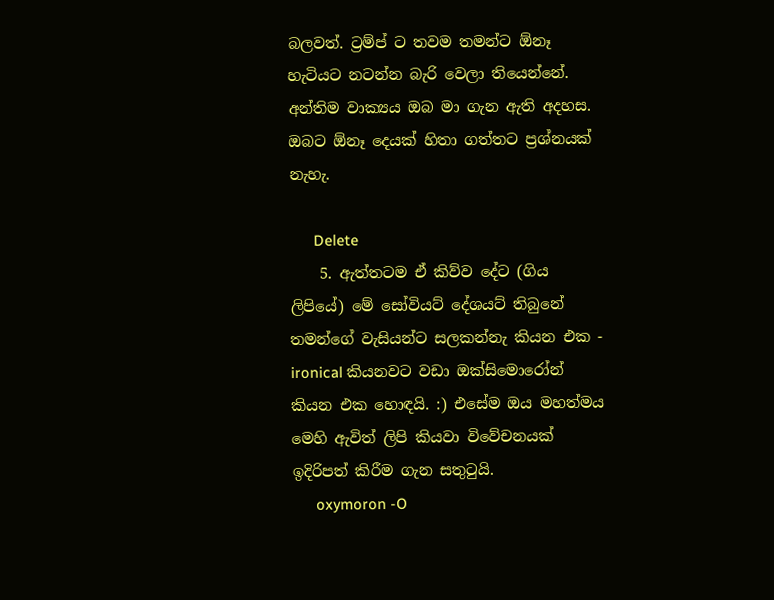බලවත්. ට්‍රම්ප් ට තවම තමන්ට ඕනෑ හැටියට නටන්න බැරි වෙලා තියෙන්නේ. අන්තිම වාක්‍යය ඔබ මා ගැන ඇති අදහස. ඔබට ඕනෑ දෙයක් හිතා ගත්තට ප්‍රශ්නයක් නැහැ.

      Delete
    5. ඇත්තටම ඒ කිව්ව දේට (ගිය ලිපියේ) මේ සෝවියට් දේශයට් තිබුනේ තමන්ගේ වැසියන්ට සලකන්නැ කියන එක - ironical කියනවට වඩා ඔක්සිමොරෝන් කියන එක හොඳයි. :) එසේම ඔය මහත්මය මෙහි ඇවිත් ලිපි කියවා විවේචනයක් ඉදිරිපත් කිරීම ගැන සතුටුයි.
      oxymoron -O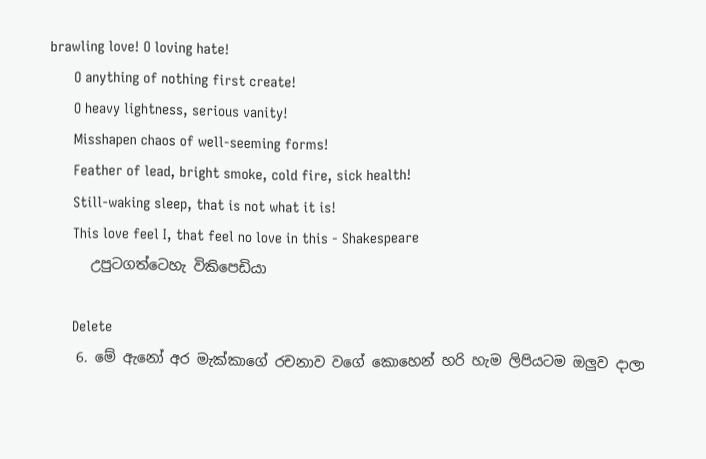brawling love! O loving hate!
      O anything of nothing first create!
      O heavy lightness, serious vanity!
      Misshapen chaos of well-seeming forms!
      Feather of lead, bright smoke, cold fire, sick health!
      Still-waking sleep, that is not what it is!
      This love feel I, that feel no love in this - Shakespeare
      උපුටගත්ටෙහැ විකිපෙඩියා

      Delete
    6. මේ ඇනෝ අර මැක්කාගේ රචනාව වගේ කොහෙන් හරි හැම ලිපියටම ඔලුව දාලා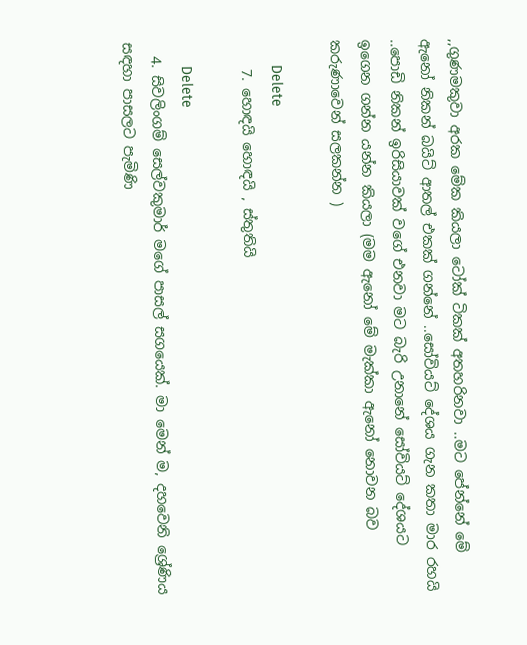,,ගුණමකුවා අරක මේක කියලා ටෝක් ටිකක් අතහරිනවා ..මට පේන්නේ මේ ඇනෝ නිකන් බයිට් ආතල් එකක් ගන්නේ ..සෝවියට් දේශය ගැන කතා මාර රහයි ..පොඩි නිකන් ඉරිසියාවක් වගේ එනවා මට බැරි උනානේ සෝවියට් දේශයට ඉගෙන ගන්න යන්න කියලා (මම ඇනෝ මේ මැක්කා ඇනෝ නොවන බව කරුණාවෙන් සලකන්න )

      Delete
    7. හොඳයි හොඳයි , ස්තුතියි

      Delete
  4. සිවලිංගම් සෙල්වකුමාර් මගේ පාසල් සගයෙක්. මා මෙන් ම, දහවෙනි ශ්‍රේණිය සඳහා පාසලට පැමිණි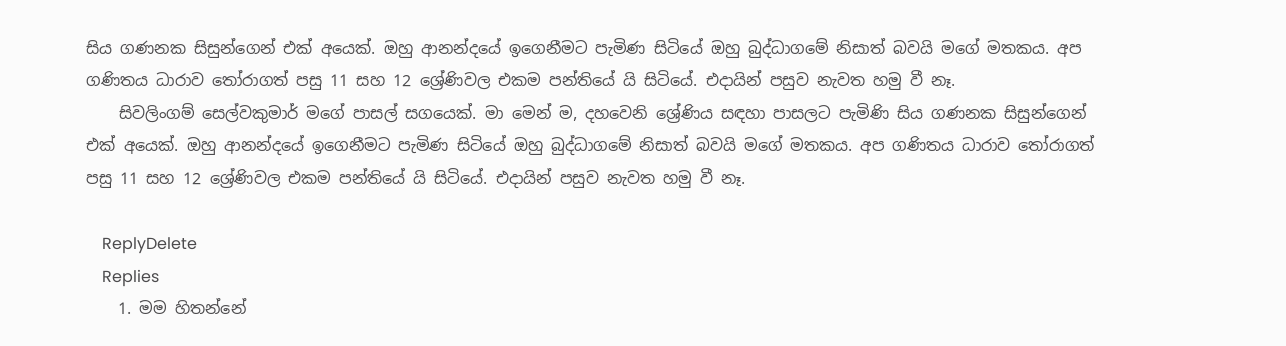සිය ගණනක සිසුන්ගෙන් එක් අයෙක්. ඔහු ආනන්දයේ ඉගෙනීමට පැමිණ සිටියේ ඔහු බුද්ධාගමේ නිසාත් බවයි මගේ මතකය. අප ගණිතය ධාරාව තෝරාගත් පසු 11 සහ 12 ශ්‍රේණිවල එකම පන්තියේ යි සිටියේ. එදායින් පසුව නැවත හමු වී නෑ.
    සිවලිංගම් සෙල්වකුමාර් මගේ පාසල් සගයෙක්. මා මෙන් ම, දහවෙනි ශ්‍රේණිය සඳහා පාසලට පැමිණි සිය ගණනක සිසුන්ගෙන් එක් අයෙක්. ඔහු ආනන්දයේ ඉගෙනීමට පැමිණ සිටියේ ඔහු බුද්ධාගමේ නිසාත් බවයි මගේ මතකය. අප ගණිතය ධාරාව තෝරාගත් පසු 11 සහ 12 ශ්‍රේණිවල එකම පන්තියේ යි සිටියේ. එදායින් පසුව නැවත හමු වී නෑ.

    ReplyDelete
    Replies
    1. මම හිතන්නේ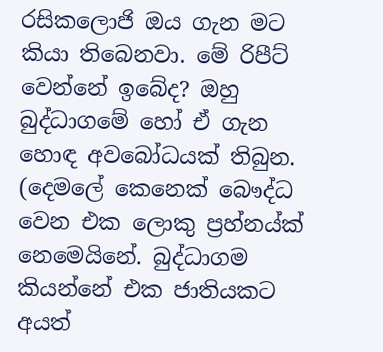රසිකලොජි ඔය ගැන මට කියා තිබෙනවා. මේ රිපීට් වෙන්නේ ඉබේද? ඔහු බුද්ධාගමේ හෝ ඒ ගැන හොඳ අවබෝධයක් තිබුන. (දෙමලේ කෙනෙක් බෞද්ධ වෙන එක ලොකු ප්‍රහ්නය්ක් නෙමෙයිනේ. බුද්ධාගම කියන්නේ එක ජාතියකට අයත්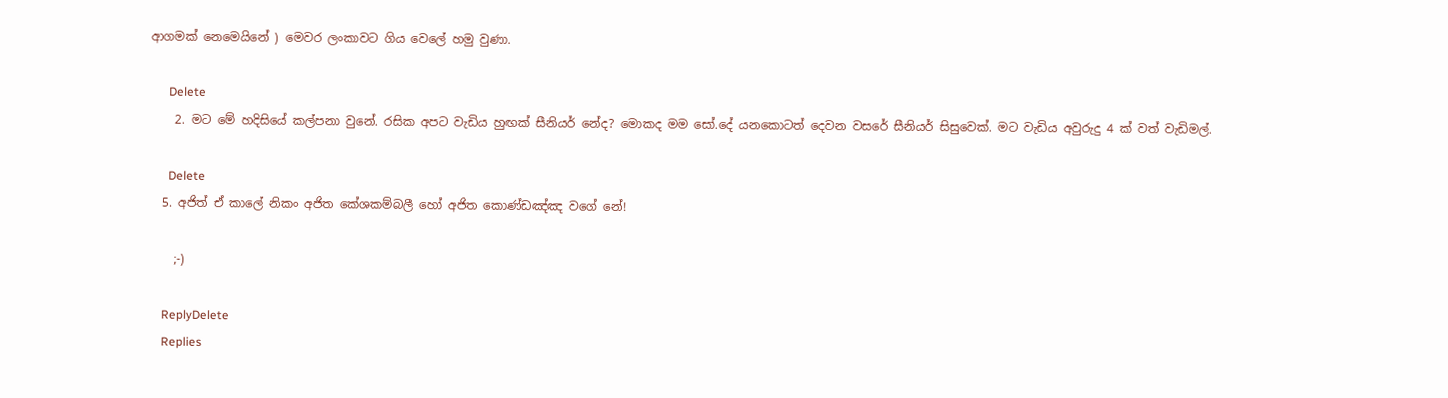ආගමක් නෙමෙයිනේ ) මෙවර ලංකාවට ගිය වෙලේ හමු වුණා.

      Delete
    2. මට මේ හදිසියේ කල්පනා වුනේ. රසික අපට වැඩිය හුඟක් සීනියර් නේද? මොකද මම සෝ.දේ යනකොටත් දෙවන වසරේ සීනියර් සිසුවෙක්. මට වැඩිය අවුරුදු 4 ක් වත් වැඩිමල්.

      Delete
  5. අජිත් ඒ කාලේ නිකං අජිත කේශකම්බලී හෝ අජිත කොණ්ඩඤ්ඤ වගේ නේ!

    ;-)

    ReplyDelete
    Replies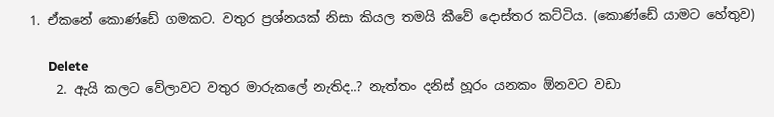1. ඒකනේ කොණ්ඩේ ගමකට. වතුර ප්‍රශ්නයක් නිසා කියල තමයි කීවේ දොස්තර කට්ටිය. (කොණ්ඩේ යාමට හේතුව)

      Delete
    2. ඇයි කලට වේලාවට වතුර මාරුකලේ නැතිද..? නැත්තං දනිස් හූරං යනකං ඕනවට වඩා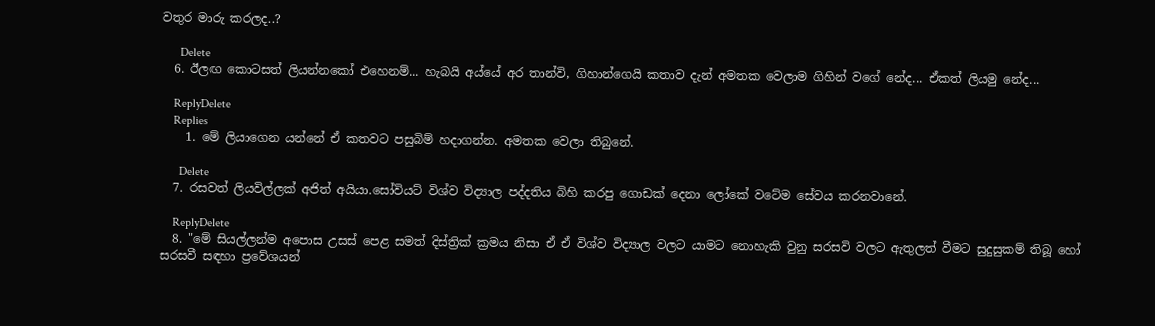වතුර මාරු කරලද..?

      Delete
  6. ඊලඟ කොටසත් ලියන්නකෝ එහෙනම්... හැබයි අය්යේ අර තාන්වි, ගිහාන්ගෙයි කතාව දැන් අමතක වෙලාම ගිහින් වගේ නේද... ඒකත් ලියමු නේද...

    ReplyDelete
    Replies
    1. මේ ලියාගෙන යන්නේ ඒ කතවට පසුබිම් හදාගන්න. අමතක වෙලා තිබුනේ.

      Delete
  7. රසවත් ලියවිල්ලක් අජිත් අයියා.සෝවියට් විශ්ව විද්‍යාල පද්දතිය බිහි කරපු ගොඩක් දෙනා ලෝකේ වටේම සේවය කරනවානේ.

    ReplyDelete
  8. "මේ සියල්ලන්ම අපොස උසස් පෙළ සමත් දිස්ත්‍රික් ක්‍රමය නිසා ඒ ඒ විශ්ව විද්‍යාල වලට යාමට නොහැකි වුනු සරසවි වලට ඇතුලත් වීමට සුදුසුකම් තිබූ හෝ සරසවී සඳහා ප්‍රවේශයන්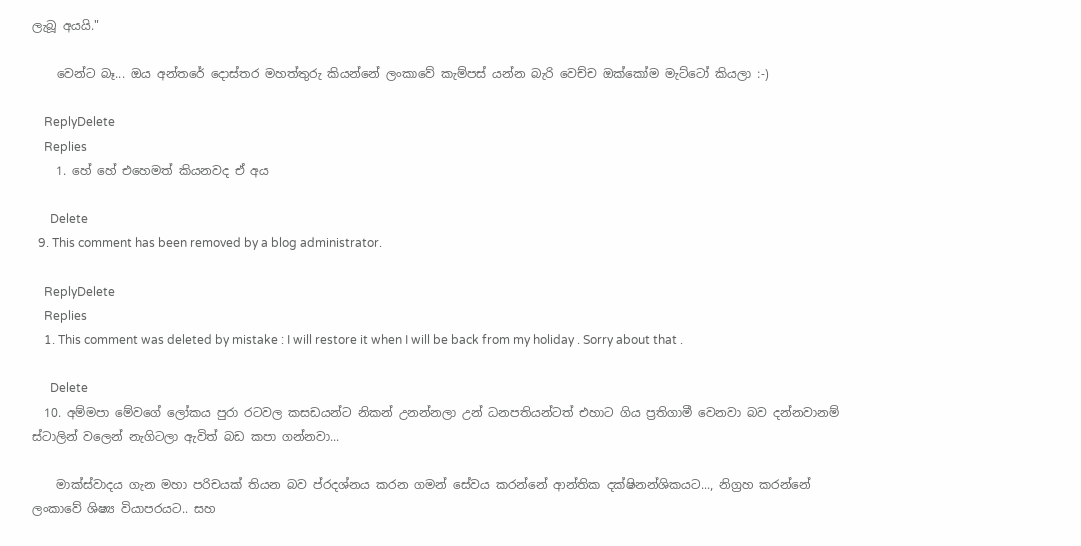ලැබූ අයයි."

    වෙන්ට බෑ... ඔය අන්තරේ දොස්තර මහත්තුරු කියන්නේ ලංකාවේ කැම්පස් යන්න බැරි වෙච්ච ඔක්කෝම මැට්ටෝ කියලා :-)

    ReplyDelete
    Replies
    1. හේ හේ එහෙමත් කියනවද ඒ අය

      Delete
  9. This comment has been removed by a blog administrator.

    ReplyDelete
    Replies
    1. This comment was deleted by mistake : I will restore it when I will be back from my holiday . Sorry about that .

      Delete
  10. අම්මපා මේවගේ ලෝකය පුරා රටවල කසඩයන්ට නිකන් උනන්නලා උන් ධනපතියන්ටත් එහාට ගිය ප්‍රතිගාමී වෙනවා බව දන්නවානම් ස්ටාලින් වලෙන් නැගිටලා ඇවිත් බඩ කපා ගන්නවා...

    මාක්ස්වාදය ගැන මහා පරිචයක් තියන බව ප්රදශ්නය කරන ගමන් සේවය කරන්නේ ආන්තික දක්ෂිනන්ශිකයට..., නිග්‍රහ කරන්නේ ලංකාවේ ශිෂ්‍ය වියාපරයට.. සහ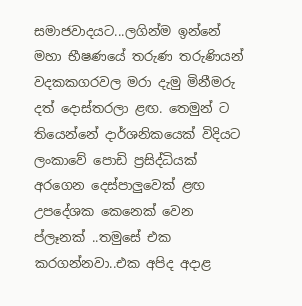සමාජවාදයට...ලගින්ම ඉන්නේ මහා භීෂණයේ තරුණ තරුණියන් වදකකගරවල මරා දැමු මිනීමරු දත් දොස්තරලා ළඟ. තෙමුන් ට තියෙන්නේ දාර්ශනිකයෙක් විදියට ලංකාවේ පොඩි ප්‍රසිද්ධියක් අරගෙන දෙස්පාලුවෙක් ළඟ උපදේශක කෙනෙක් වෙන ප්ලෑනක් ..තමුසේ එක කරගන්නවා..එක අපිද අදාළ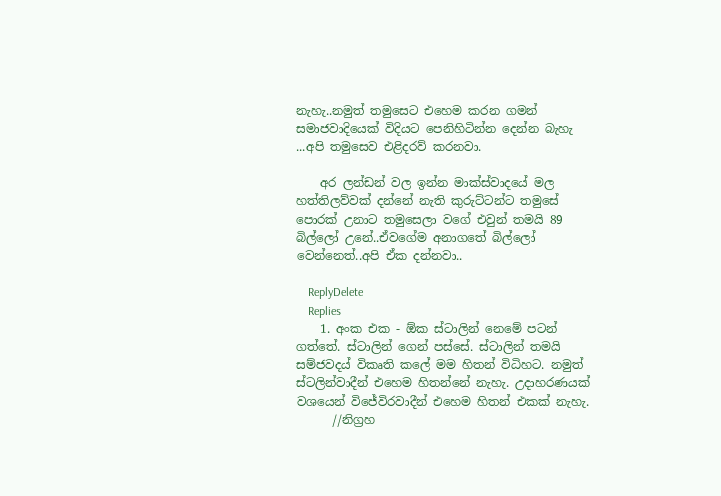නැහැ..නමුත් තමුසෙට එහෙම කරන ගමන් සමාජවාදියෙක් විදියට පෙනිහිටින්න දෙන්න බැහැ ...අපි තමුසෙව එළිදරව් කරනවා.

    අර ලන්ඩන් වල ඉන්න මාක්ස්වාදයේ මල හත්තිලව්වක් දන්නේ නැති කුරුට්ටන්ට තමුසේ පොරක් උනාට තමුසෙලා වගේ එවුන් තමයි 89 බිල්ලෝ උනේ..ඒවගේම අනාගතේ බිල්ලෝ වෙන්නෙත්..අපි ඒක දන්නවා..

    ReplyDelete
    Replies
    1. අංක එක - ඕක ස්ටාලින් නෙමේ පටන් ගත්තේ. ස්ටාලින් ගෙන් පස්සේ. ස්ටාලින් තමයි සම්ජවදය් විකෘති කලේ මම හිතන් විධිහට. නමුත් ස්ටලින්වාදීන් එහෙම හිතන්නේ නැහැ. උදාහරණයක් වශයෙන් විජේවිරවාදීන් එහෙම හිතන් එකක් නැහැ.
      //නිග්‍රහ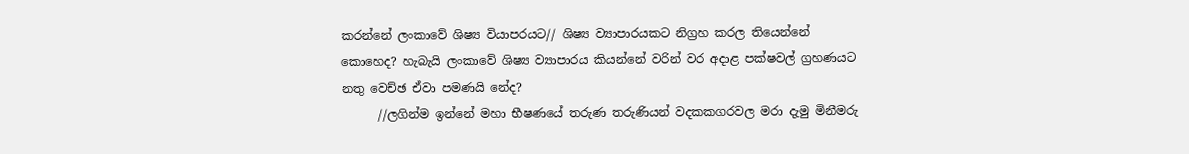කරන්නේ ලංකාවේ ශිෂ්‍ය වියාපරයට// ශිෂ්‍ය ව්‍යාපාරයකට නිග්‍රහ කරල තියෙන්නේ කොහෙද? හැබැයි ලංකාවේ ශිෂ්‍ය ව්‍යාපාරය කියන්නේ වරින් වර අදාළ පක්ෂවල් ග්‍රහණයට නතු වෙච්ඡ ඒවා පමණයි නේද?
      //ලගින්ම ඉන්නේ මහා භීෂණයේ තරුණ තරුණියන් වදකකගරවල මරා දැමු මිනීමරු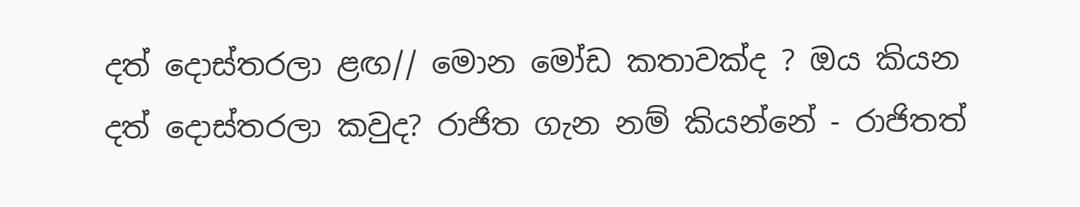දත් දොස්තරලා ළඟ// මොන මෝඩ කතාවක්ද ? ඔය කියන දත් දොස්තරලා කවුද? රාජිත ගැන නම් කියන්නේ - රාජිතත්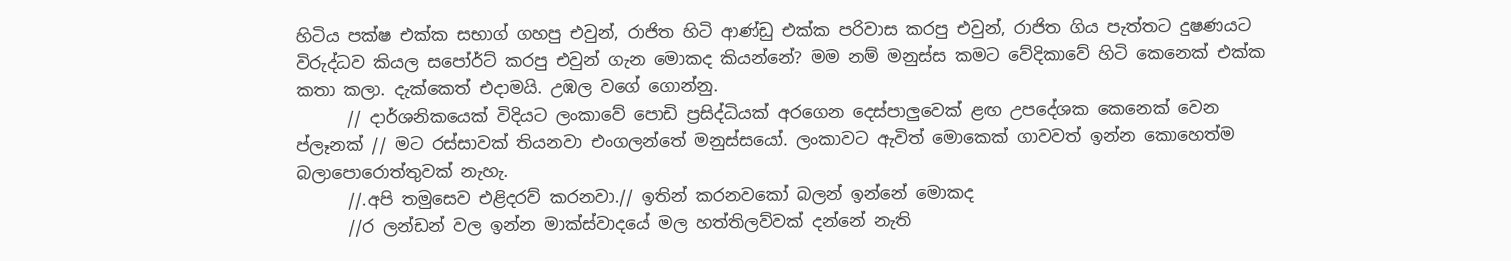හිටිය පක්ෂ එක්ක සභාග් ගහපු එවුන්, රාජිත හිටි ආණ්ඩු එක්ක පරිවාස කරපු එවුන්, රාජිත ගිය පැත්තට දුෂණයට විරුද්ධව කියල සපෝර්ට් කරපු එවුන් ගැන මොකද කියන්නේ? මම නම් මනුස්ස කමට වේදිකාවේ හිටි කෙනෙක් එක්ක කතා කලා. දැක්කෙත් එදාමයි. උඹල වගේ ගොන්නු.
      // දාර්ශනිකයෙක් විදියට ලංකාවේ පොඩි ප්‍රසිද්ධියක් අරගෙන දෙස්පාලුවෙක් ළඟ උපදේශක කෙනෙක් වෙන ප්ලෑනක් // මට රස්සාවක් තියනවා එංගලන්තේ මනුස්සයෝ. ලංකාවට ඇවිත් මොකෙක් ගාවවත් ඉන්න කොහෙත්ම බලාපොරොත්තුවක් නැහැ.
      //.අපි තමුසෙව එළිදරව් කරනවා.// ඉතින් කරනවකෝ බලන් ඉන්නේ මොකද
      //ර ලන්ඩන් වල ඉන්න මාක්ස්වාදයේ මල හත්තිලව්වක් දන්නේ නැති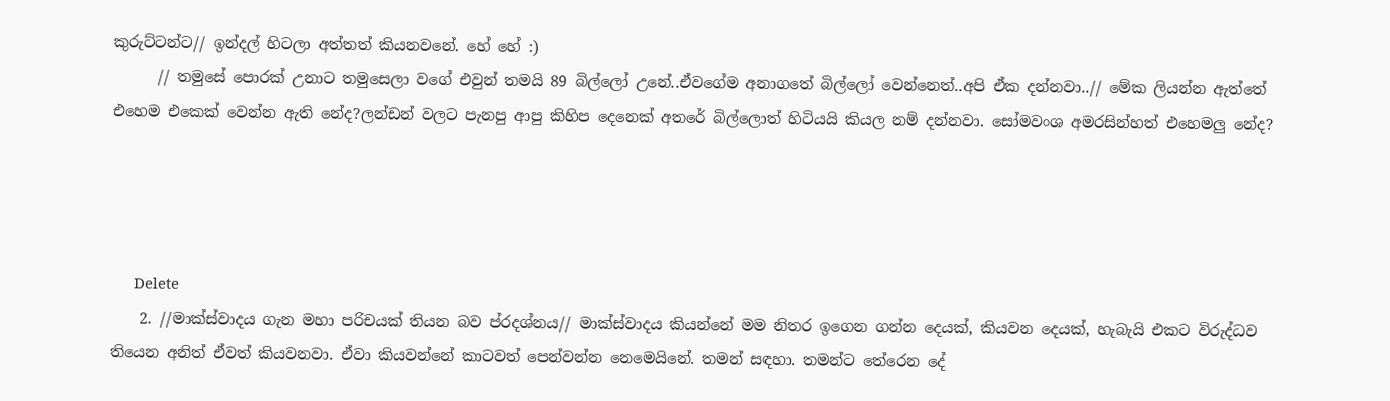කුරුට්ටන්ට// ඉන්දල් හිටලා අත්තත් කියනවනේ. හේ හේ :)
      // තමුසේ පොරක් උනාට තමුසෙලා වගේ එවුන් තමයි 89 බිල්ලෝ උනේ..ඒවගේම අනාගතේ බිල්ලෝ වෙන්නෙත්..අපි ඒක දන්නවා..// මේක ලියන්න ඇත්තේ එහෙම එකෙක් වෙන්න ඇති නේද?ලන්ඩන් වලට පැනපු ආපු කිහිප දෙනෙක් අතරේ බිල්ලොත් හිටියයි කියල නම් දන්නවා. සෝමවංශ අමරසින්හත් එහෙමලු නේද?




      Delete
    2. //මාක්ස්වාදය ගැන මහා පරිචයක් තියන බව ප්රදශ්නය// මාක්ස්වාදය කියන්නේ මම නිතර ඉගෙන ගන්න දෙයක්, කියවන දෙයක්, හැබැයි එකට විරුද්ධව තියෙන අනිත් ඒවත් කියවනවා. ඒවා කියවන්නේ කාටවත් පෙන්වන්න නෙමෙයිනේ. තමන් සඳහා. තමන්ට තේරෙන දේ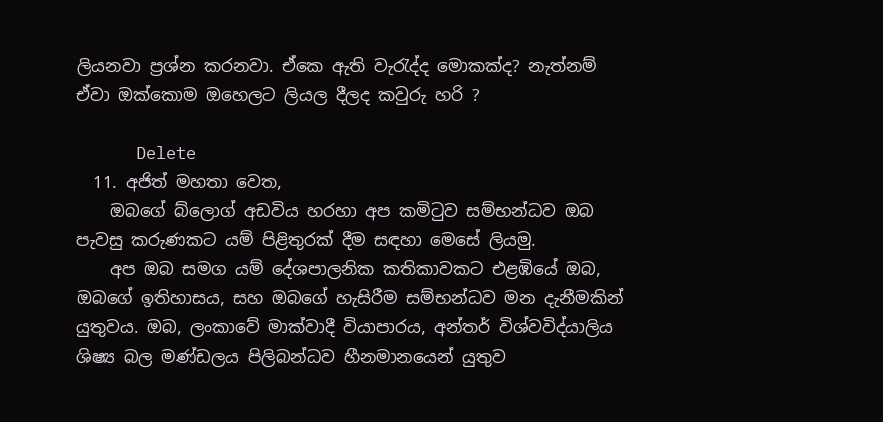ලියනවා ප්‍රශ්න කරනවා. ඒකෙ ඇති වැරැද්ද මොකක්ද? නැත්නම් ඒවා ඔක්කොම ඔහෙලට ලියල දීලද කවුරු හරි ?

      Delete
  11. අජිත් මහතා වෙත,
    ඔබගේ බ්ලොග් අඩවිය හරහා අප කමිටුව සම්භන්ධව ඔබ පැවසු කරුණකට යම් පිළිතුරක් දීම සඳහා මෙසේ ලියමු.
    අප ඔබ සමග යම් දේශපාලනික කතිකාවකට එළඹියේ ඔබ, ඔබගේ ඉතිහාසය, සහ ඔබගේ හැසිරීම සම්භන්ධව මන දැනීමකින් යුතුවය. ඔබ, ලංකාවේ මාක්වාදී වියාපාරය, අන්තර් විශ්වවිද්යාලිය ශිෂ්‍ය බල මණ්ඩලය පිලිබන්ධව හීනමානයෙන් යුතුව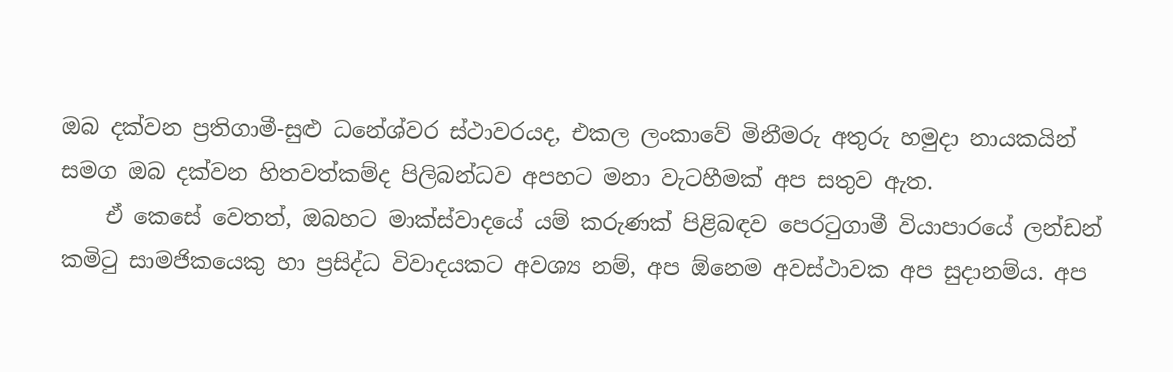ඔබ දක්වන ප්‍රතිගාමී-සුළු ධනේශ්වර ස්ථාවරයද, එකල ලංකාවේ මිනීමරු අතුරු හමුදා නායකයින් සමග ඔබ දක්වන හිතවත්කම්ද පිලිබන්ධව අපහට මනා වැටහීමක් අප සතුව ඇත.
    ඒ කෙසේ වෙතත්, ඔබහට මාක්ස්වාදයේ යම් කරුණක් පිළිබඳව පෙරටුගාමී වියාපාරයේ ලන්ඩන් කමිටු සාමජිකයෙකු හා ප්‍රසිද්ධ විවාදයකට අවශ්‍ය නම්, අප ඕනෙම අවස්ථාවක අප සුදානම්ය. අප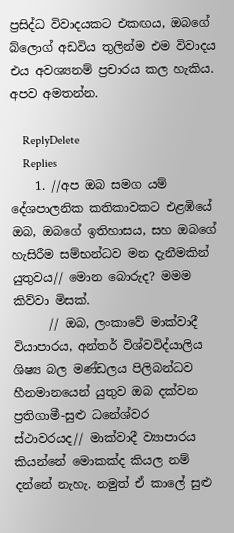ප්‍රසිද්ධ විවාදයකට එකඟය, ඔබගේ බ්ලොග් අඩවිය තුලින්ම එම විවාදය එය අවශ්‍යනම් ප්‍රචාරය කල හැකිය. අපව අමතන්න.

    ReplyDelete
    Replies
    1. //අප ඔබ සමග යම් දේශපාලනික කතිකාවකට එළඹියේ ඔබ, ඔබගේ ඉතිහාසය, සහ ඔබගේ හැසිරීම සම්භන්ධව මන දැනීමකින් යුතුවය// මොන බොරුද? මමම කිව්වා මිසක්.
      // ඔබ, ලංකාවේ මාක්වාදී වියාපාරය, අන්තර් විශ්වවිද්යාලිය ශිෂ්‍ය බල මණ්ඩලය පිලිබන්ධව හීනමානයෙන් යුතුව ඔබ දක්වන ප්‍රතිගාමී-සුළු ධනේශ්වර ස්ථාවරයද// මාක්වාදී ව්‍යාපාරය කියන්නේ මොකක්ද කියල නම් දන්නේ නැහැ. නමුත් ඒ කාලේ සුළු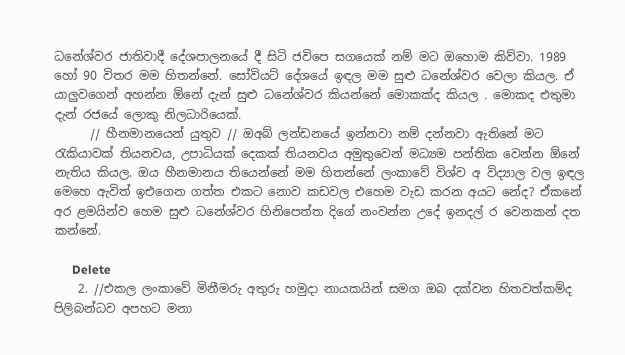ධනේශ්වර ජාතිවාදී දේශපාලනයේ දී සිටි ජවිපෙ සගයෙක් නම් මට ඔහොම කිව්වා. 1989 හෝ 90 විතර මම හිතන්නේ. සෝවියට් දේශයේ ඉඳල මම සුළු ධනේශ්වර වෙලා කියල. ඒ යාලුවගෙන් අහන්න ඕනේ දැන් සුළු ධනේශ්වර කියන්නේ මොකක්ද කියල . මොකද එතුමා දැන් රජයේ ලොකු නිලධාරියෙක්.
      // හීනමානයෙන් යුතුව // ඔඅබ් ලන්ඩනයේ ඉන්නවා නම් දන්නවා ඇතිනේ මට රැකියාවක් තියනවය, උපාධියක් දෙකක් තියනවය අමුතුවෙන් මධ්‍යම පන්තික වෙන්න ඕනේ නැතිය කියල. ඔය හීනමානය තියෙන්නේ මම හිතන්නේ ලංකාවේ විශ්ව අ විද්‍යාල වල ඉඳල මෙහෙ ඇවිත් ඉඑගෙන ගත්ත එකට නොව කඩවල එහෙම වැඩ කරන අයට නේද? ඒකනේ අර ළමයින්ව හෙම සුළු ධනේශ්වර හිනිපෙත්ත දිගේ නංවන්න උදේ ඉනදල් ර වෙනකන් දත කන්නේ.

      Delete
    2. //එකල ලංකාවේ මිනීමරු අතුරු හමුදා නායකයින් සමග ඔබ දක්වන හිතවත්කම්ද පිලිබන්ධව අපහට මනා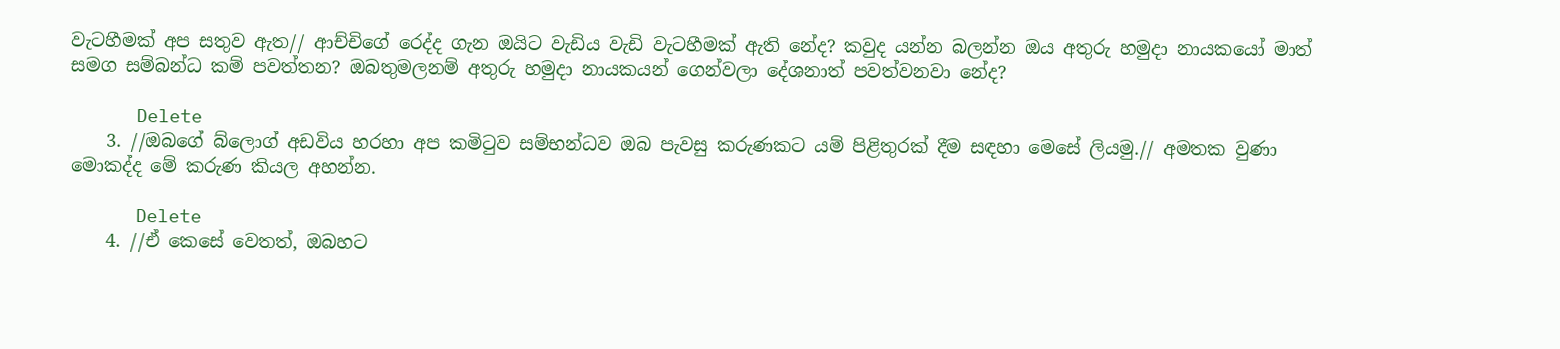වැටහීමක් අප සතුව ඇත// ආච්චිගේ රෙද්ද ගැන ඔයිට වැඩිය වැඩි වැටහීමක් ඇති නේද? කවුද යන්න බලන්න ඔය අතුරු හමුදා නායකයෝ මාත් සමග සම්බන්ධ කම් පවත්තන? ඔබතුමලනම් අතුරු හමුදා නායකයන් ගෙන්වලා දේශනාත් පවත්වනවා නේද?

      Delete
    3. //ඔබගේ බ්ලොග් අඩවිය හරහා අප කමිටුව සම්භන්ධව ඔබ පැවසු කරුණකට යම් පිළිතුරක් දීම සඳහා මෙසේ ලියමු.// අමතක වුණා මොකද්ද මේ කරුණ කියල අහන්න.

      Delete
    4. //ඒ කෙසේ වෙතත්, ඔබහට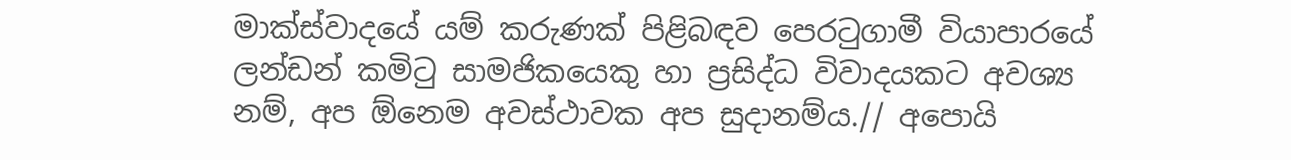මාක්ස්වාදයේ යම් කරුණක් පිළිබඳව පෙරටුගාමී වියාපාරයේ ලන්ඩන් කමිටු සාමජිකයෙකු හා ප්‍රසිද්ධ විවාදයකට අවශ්‍ය නම්, අප ඕනෙම අවස්ථාවක අප සුදානම්ය.// අපොයි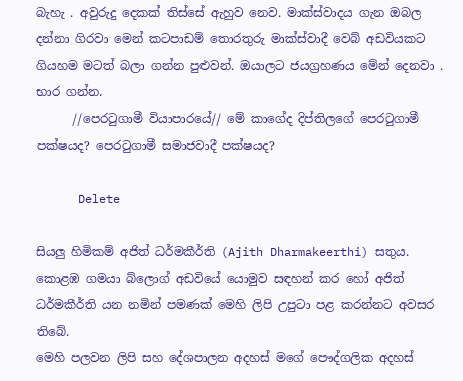බැහැ . අවුරුදු දෙකක් තිස්සේ ඇහුව නෙව. මාක්ස්වාදය ගැන ඔබල දන්නා ගිරවා මෙන් කටපාඩම් තොරතුරු මාක්ස්වාදී වෙබ් අඩවියකට ගියහම මටත් බලා ගන්න පුළුවන්. ඔයාලට ජයග්‍රහණය මේන් දෙනවා . භාර ගන්න.
      //පෙරටුගාමී වියාපාරයේ// මේ කාගේද දිප්තිලගේ පෙරටුගාමී පක්ෂයද? පෙරටුගාමී සමාජවාදී පක්ෂයද?

      Delete

සියලු හිමිකම් අජිත් ධර්මකීර්ති (Ajith Dharmakeerthi) සතුය. කොළඹ ගමයා බ්ලොග් අඩවියේ යොමුව සඳහන් කර හෝ අජිත් ධර්මකීර්ති යන නමින් පමණක් මෙහි ලිපි උපුටා පළ කරන්නට අවසර තිබේ.
මෙහි පලවන ලිපි සහ දේශපාලන අදහස් මගේ පෞද්ගලික අදහස්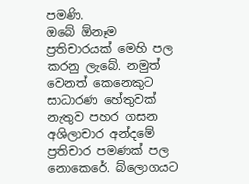පමණි.
ඔබේ ඕනෑම ප්‍රතිචාරයක් මෙහි පල කරනු ලැබේ. නමුත් වෙනත් කෙනෙකුට සාධාරණ හේතුවක් නැතුව පහර ගසන අශිලාචාර අන්දමේ ප්‍රතිචාර පමණක් පල නොකෙරේ. බ්ලොගයට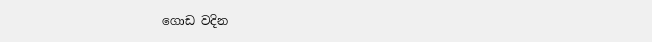ගොඩ වදින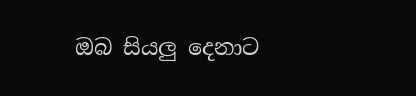ඔබ සියලු දෙනාට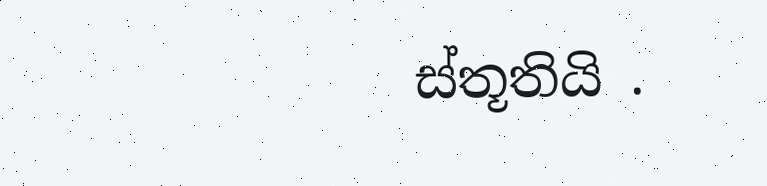ස්තූතියි .